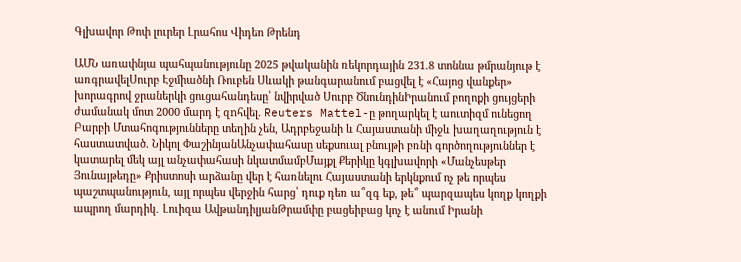Գլխավոր Թոփ լուրեր Լրահոս Վիդեո Թրենդ

ԱՄՆ առափնյա պահպանությունը 2025 թվականին ռեկորդային 231.8 տոննա թմրանյութ է առգրավելՍուրբ Էջմիածնի Ռուբեն Սևակի թանգարանում բացվել է «Հայոց վանքեր» խորագրով ջրաներկի ցուցահանդեսը՝ նվիրված Սուրբ ԾնունդինԻրանում բողոքի ցույցերի ժամանակ մոտ 2000 մարդ է զnհվել. Reuters Mattel-ը թողարկել է աուտիզմ ունեցող Բարբի Մտահոգությունները տեղին չեն, Ադրբեջանի և Հայաստանի միջև խաղաղություն է հաստատված. Նիկոլ ՓաշինյանԱնչափահասը սեքսուալ բնույթի բռնի գործողություններ է կատարել մեկ այլ անչափահասի նկատմամբՄայքլ Քերիկը կգլխավորի «Մանչեսթեր Յունայթեդը» Քրիստոսի արձանը վեր է հառնելու Հայաստանի երկնքում ոչ թե որպես պաշտպանություն, այլ որպես վերջին հարց՝ դուք դեռ ա՞զգ եք, թե՞ պարզապես կողք կողքի ապրող մարդիկ․ Լուիզա ԱվթանդիլյանԹրամփը բացեիբաց կոչ է անում Իրանի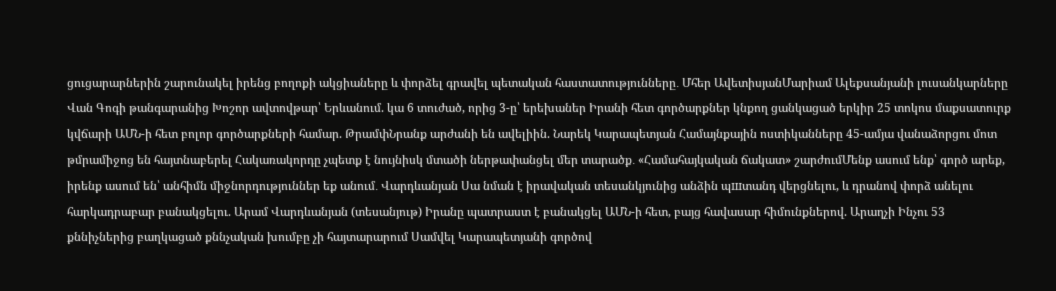ցուցարարներին շարունակել իրենց բողոքի ակցիաները և փորձել գրավել պետական հաստատությունները․ Մհեր ԱվետիսյանՄարիամ Ալեքսանյանի լուսանկարները Վան Գոգի թանգարանից Խոշոր ավտովթար՝ Երևանում. կա 6 տուժած, որից 3-ը՝ երեխաներ Իրանի հետ գործարքներ կնքող ցանկացած երկիր 25 տոկոս մաքսատուրք կվճարի ԱՄՆ-ի հետ բոլոր գործարքների համար. ԹրամփՆրանք արժանի են ավելիին. Նարեկ Կարապետյան Համայնքային ոստիկանները 45-ամյա վանաձորցու մոտ թմրամիջոց են հայտնաբերել Հակառակորդը չպետք է նույնիսկ մտածի ներթափանցել մեր տարածք․ «Համահայկական ճակատ» շարժումՄենք ասում ենք՝ գործ արեք, իրենք ասում են՝ անհիմն միջնորդություններ եք անում․ Վարդևանյան Սա նման է իրավական տեսանկյունից անձին պшտանդ վերցնելու, և դրանով փորձ անելու հարկադրաբար բանակցելու. Արամ Վարդևանյան (տեսանյութ) Իրանը պատրաստ է բանակցել ԱՄՆ-ի հետ, բայց հավասար հիմունքներով. Արաղչի Ինչու 53 քննիչներից բաղկացած քննչական խումբը չի հայտարարում Սամվել Կարապետյանի գործով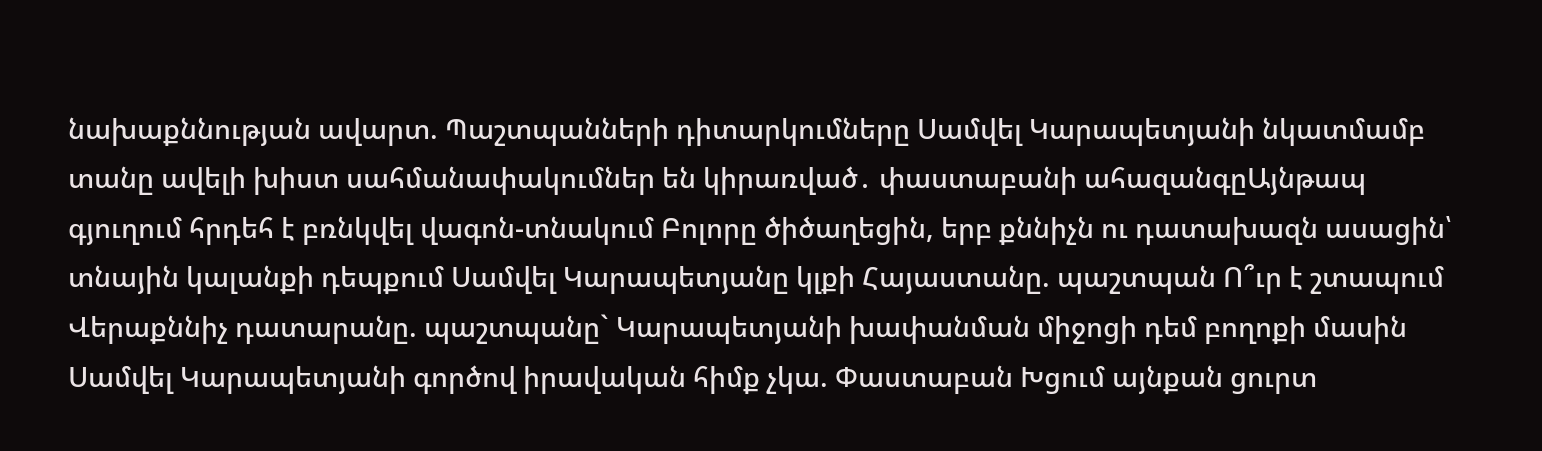նախաքննության ավարտ. Պաշտպանների դիտարկումները Սամվել Կարապետյանի նկատմամբ տանը ավելի խիստ սահմանափակումներ են կիրառված․ փաստաբանի ահազանգըԱյնթապ գյուղում հրդեհ է բռնկվել վագոն-տնակում Բոլորը ծիծաղեցին, երբ քննիչն ու դատախազն ասացին՝ տնային կալանքի դեպքում Սամվել Կարապետյանը կլքի Հայաստանը. պաշտպան Ո՞ւր է շտապում Վերաքննիչ դատարանը. պաշտպանը` Կարապետյանի խափանման միջոցի դեմ բողոքի մասին Սամվել Կարապետյանի գործով իրավական հիմք չկա. Փաստաբան Խցում այնքան ցուրտ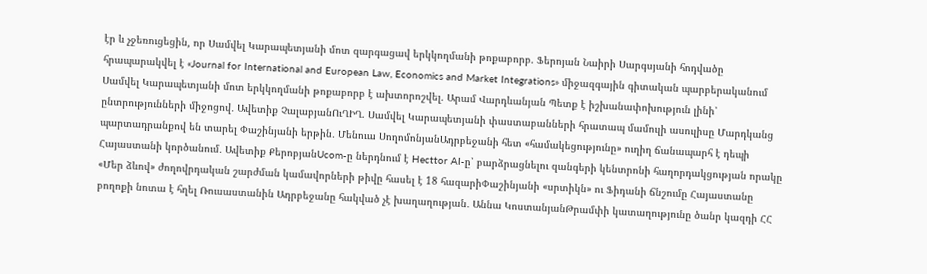էր և չջեռուցեցին, որ Սամվել Կարապետյանի մոտ զարգացավ երկկողմանի թոքաբորբ. Ֆերոյան Նաիրի Սարգսյանի հոդվածը հրապարակվել է «Journal for International and European Law, Economics and Market Integrations» միջազգային գիտական պարբերականում Սամվել Կարապետյանի մոտ երկկողմանի թոքաբորբ է ախտորոշվել. Արամ Վարդևանյան Պետք է իշխանափոխություն լինի՝ ընտրությունների միջոցով․ Ավետիք ՉալաբյանՈւՂԻՂ. Սամվել Կարապետյանի փաստաբանների հրատապ մամուլի ասուլիսը Մարդկանց պարտադրանքով են տարել Փաշինյանի երթին․ Մենուա ՍողոմոնյանԱդրբեջանի հետ «համակեցությունը» ուղիղ ճանապարհ է դեպի Հայաստանի կործանում․ Ավետիք ՔերոբյանUcom-ը ներդնում է Hecttor AI-ը՝ բարձրացնելու զանգերի կենտրոնի հաղորդակցության որակը «Մեր ձևով» ժողովրդական շարժման կամավորների թիվը հասել է 18 հազարիՓաշինյանի «սրտիկն» ու Ֆիդանի ճնշումը Հայաստանը բողոքի նոտա է հղել Ռուսաստանին Ադրբեջանը հակված չէ խաղաղության․ Աննա ԿոստանյանԹրամփի կատաղությունը ծանր կազդի ՀՀ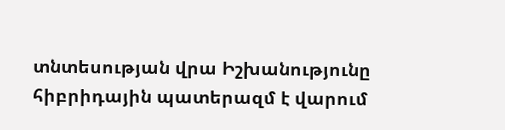տնտեսության վրա Իշխանությունը հիբրիդային պատերազմ է վարում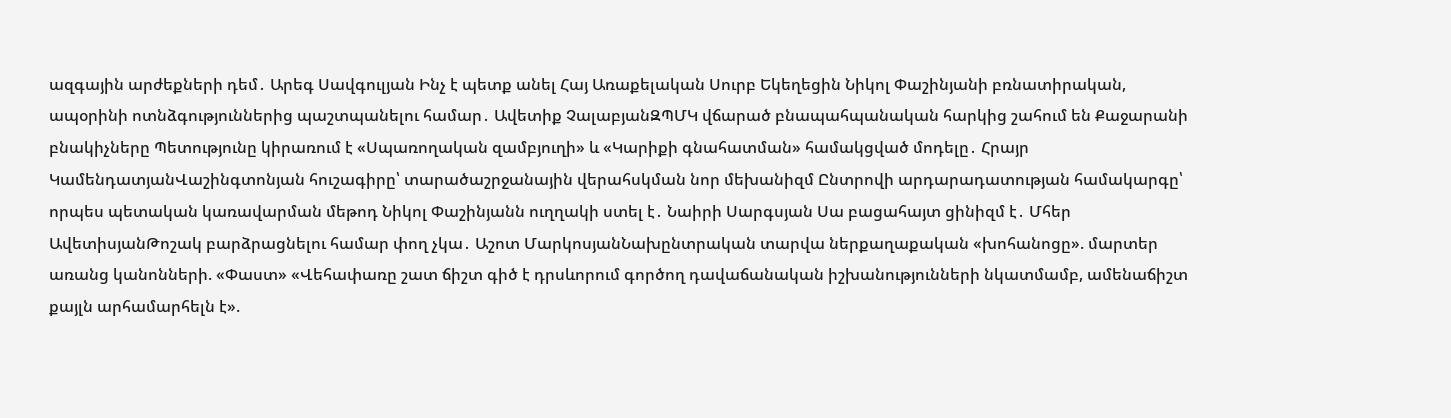ազգային արժեքների դեմ․ Արեգ Սավգուլյան Ինչ է պետք անել Հայ Առաքելական Սուրբ Եկեղեցին Նիկոլ Փաշինյանի բռնատիրական, ապօրինի ոտնձգություններից պաշտպանելու համար․ Ավետիք ՉալաբյանԶՊՄԿ վճարած բնապահպանական հարկից շահում են Քաջարանի բնակիչները Պետությունը կիրառում է «Սպառողական զամբյուղի» և «Կարիքի գնահատման» համակցված մոդելը․ Հրայր ԿամենդատյանՎաշինգտոնյան հուշագիրը՝ տարածաշրջանային վերահսկման նոր մեխանիզմ Ընտրովի արդարադատության համակարգը՝ որպես պետական կառավարման մեթոդ Նիկոլ Փաշինյանն ուղղակի ստել է․ Նաիրի Սարգսյան Սա բացահայտ ցինիզմ է․ Մհեր ԱվետիսյանԹոշակ բարձրացնելու համար փող չկա․ Աշոտ ՄարկոսյանՆախընտրական տարվա ներքաղաքական «խոհանոցը». մարտեր առանց կանոնների. «Փաստ» «Վեհափառը շատ ճիշտ գիծ է դրսևորում գործող դավաճանական իշխանությունների նկատմամբ, ամենաճիշտ քայլն արհամարհելն է».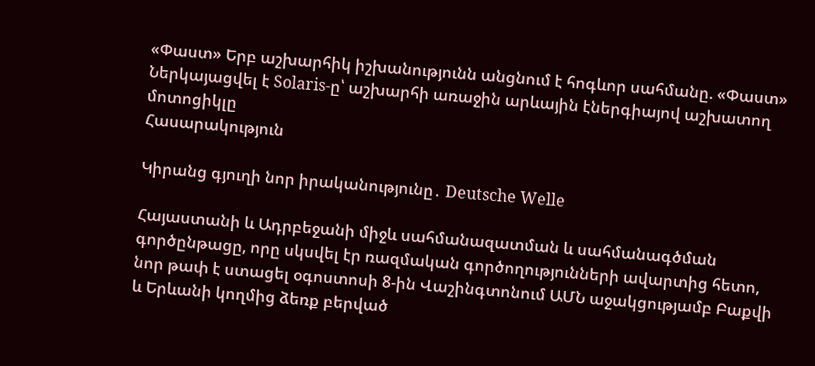«Փաստ» Երբ աշխարհիկ իշխանությունն անցնում է հոգևոր սահմանը. «Փաստ» Ներկայացվել է Solaris-ը՝ աշխարհի առաջին արևային էներգիայով աշխատող մոտոցիկլը
Հասարակություն

Կիրանց գյուղի նոր իրականությունը․ Deutsche Welle

Հայաստանի և Ադրբեջանի միջև սահմանազատման և սահմանագծման գործընթացը, որը սկսվել էր ռազմական գործողությունների ավարտից հետո, նոր թափ է ստացել օգոստոսի 8-ին Վաշինգտոնում ԱՄՆ աջակցությամբ Բաքվի և Երևանի կողմից ձեռք բերված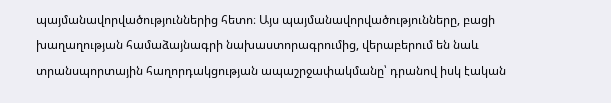պայմանավորվածություններից հետո։ Այս պայմանավորվածությունները, բացի խաղաղության համաձայնագրի նախաստորագրումից, վերաբերում են նաև տրանսպորտային հաղորդակցության ապաշրջափակմանը՝ դրանով իսկ էական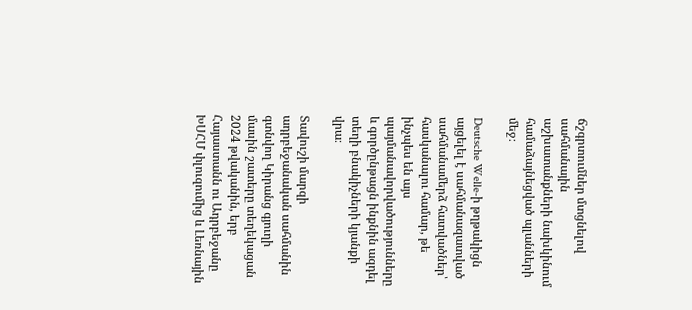ճշգրտումներ մտցնելով սահմանային աշխատանքների նախկինում համաձայնեցված պլանների մեջ։

Deutsche Welle-ի թղթակիցն այցելել է սահմանազատված սահմանամերձ հատվածներ՝ հասկանալու համար, թե ինչպես են այս պայմանավորվածությունները և գործընթացն ինքնին ազդել տեղի բնակիչների կյանքի վրա։

Տավուշի մարզի ադրբեջանական սահմանին գտնվող Կիրանց գյուղի մասին շատերը տեղեկացան 2024 թվականին, երբ Հայաստանն ու Ադրբեջանը ԽՍՀՄ փլուզումից և Լեռնային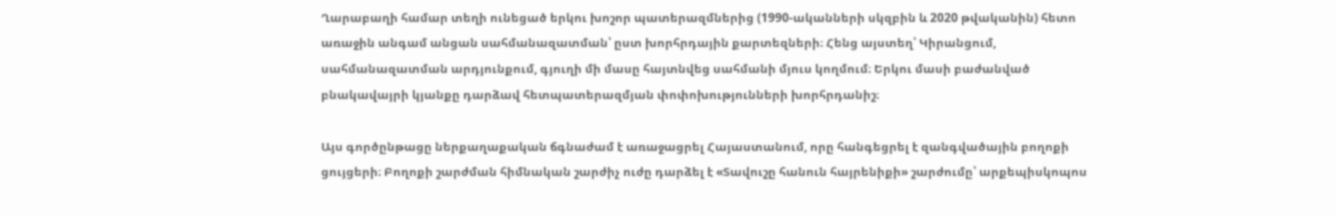Ղարաբաղի համար տեղի ունեցած երկու խոշոր պատերազմներից (1990-ականների սկզբին և 2020 թվականին) հետո առաջին անգամ անցան սահմանազատման՝ ըստ խորհրդային քարտեզների։ Հենց այստեղ՝ Կիրանցում, սահմանազատման արդյունքում, գյուղի մի մասը հայտնվեց սահմանի մյուս կողմում։ Երկու մասի բաժանված բնակավայրի կյանքը դարձավ հետպատերազմյան փոփոխությունների խորհրդանիշ։

Այս գործընթացը ներքաղաքական ճգնաժամ է առաջացրել Հայաստանում, որը հանգեցրել է զանգվածային բողոքի ցույցերի։ Բողոքի շարժման հիմնական շարժիչ ուժը դարձել է «Տավուշը հանուն հայրենիքի» շարժումը՝ արքեպիսկոպոս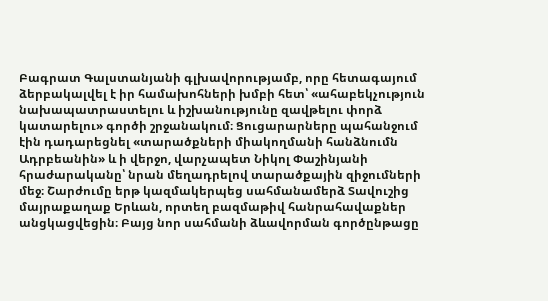Բագրատ Գալստանյանի գլխավորությամբ, որը հետագայում ձերբակալվել է իր համախոհների խմբի հետ՝ «ահաբեկչություն նախապատրաստելու և իշխանությունը զավթելու փորձ կատարելու» գործի շրջանակում։ Ցուցարարները պահանջում էին դադարեցնել «տարածքների միակողմանի հանձնումն Ադրբեանին» և ի վերջո, վարչապետ Նիկոլ Փաշինյանի հրաժարականը՝ նրան մեղադրելով տարածքային զիջումների մեջ։ Շարժումը երթ կազմակերպեց սահմանամերձ Տավուշից մայրաքաղաք Երևան, որտեղ բազմաթիվ հանրահավաքներ անցկացվեցին։ Բայց նոր սահմանի ձևավորման գործընթացը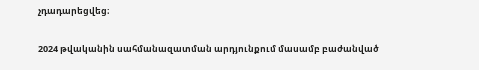չդադարեցվեց։

2024 թվականին սահմանազատման արդյունքում մասամբ բաժանված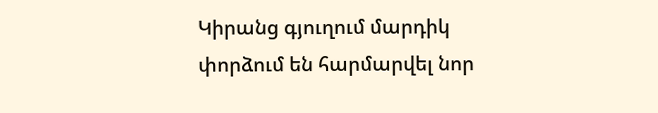Կիրանց գյուղում մարդիկ փորձում են հարմարվել նոր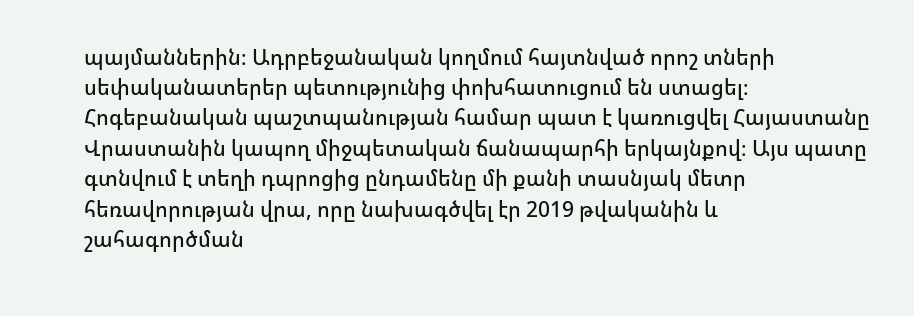պայմաններին։ Ադրբեջանական կողմում հայտնված որոշ տների սեփականատերեր պետությունից փոխհատուցում են ստացել։ Հոգեբանական պաշտպանության համար պատ է կառուցվել Հայաստանը Վրաստանին կապող միջպետական ճանապարհի երկայնքով։ Այս պատը գտնվում է տեղի դպրոցից ընդամենը մի քանի տասնյակ մետր հեռավորության վրա, որը նախագծվել էր 2019 թվականին և շահագործման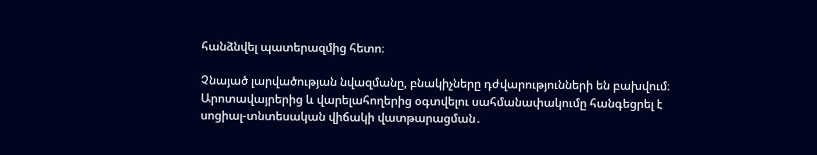հանձնվել պատերազմից հետո։

Չնայած լարվածության նվազմանը, բնակիչները դժվարությունների են բախվում։ Արոտավայրերից և վարելահողերից օգտվելու սահմանափակումը հանգեցրել է սոցիալ-տնտեսական վիճակի վատթարացման․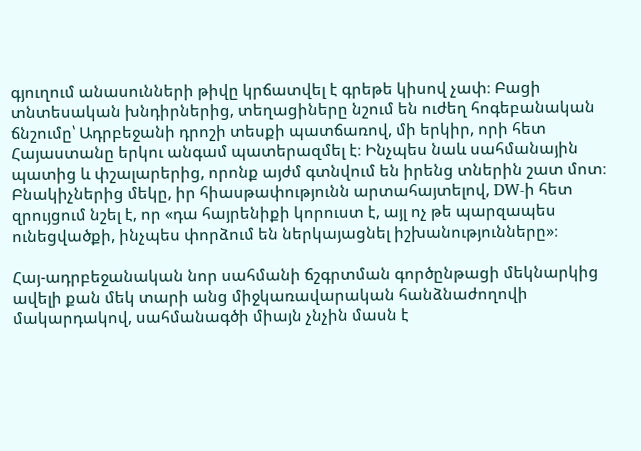գյուղում անասունների թիվը կրճատվել է գրեթե կիսով չափ։ Բացի տնտեսական խնդիրներից, տեղացիները նշում են ուժեղ հոգեբանական ճնշումը՝ Ադրբեջանի դրոշի տեսքի պատճառով, մի երկիր, որի հետ Հայաստանը երկու անգամ պատերազմել է։ Ինչպես նաև սահմանային պատից և փշալարերից, որոնք այժմ գտնվում են իրենց տներին շատ մոտ։ Բնակիչներից մեկը, իր հիասթափությունն արտահայտելով, DW-ի հետ զրույցում նշել է, որ «դա հայրենիքի կորուստ է, այլ ոչ թե պարզապես ունեցվածքի, ինչպես փորձում են ներկայացնել իշխանությունները»։

Հայ-ադրբեջանական նոր սահմանի ճշգրտման գործընթացի մեկնարկից ավելի քան մեկ տարի անց միջկառավարական հանձնաժողովի մակարդակով, սահմանագծի միայն չնչին մասն է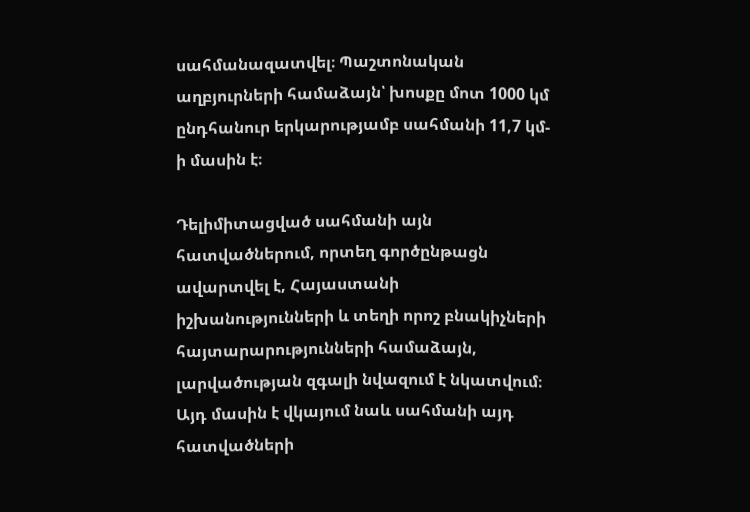սահմանազատվել։ Պաշտոնական աղբյուրների համաձայն՝ խոսքը մոտ 1000 կմ ընդհանուր երկարությամբ սահմանի 11,7 կմ-ի մասին է։

Դելիմիտացված սահմանի այն հատվածներում, որտեղ գործընթացն ավարտվել է, Հայաստանի իշխանությունների և տեղի որոշ բնակիչների հայտարարությունների համաձայն, լարվածության զգալի նվազում է նկատվում։ Այդ մասին է վկայում նաև սահմանի այդ հատվածների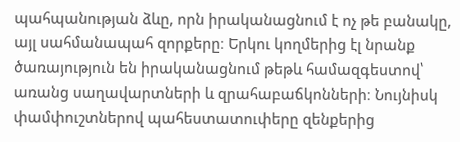պահպանության ձևը, որն իրականացնում է ոչ թե բանակը, այլ սահմանապահ զորքերը։ Երկու կողմերից էլ նրանք ծառայություն են իրականացնում թեթև համազգեստով՝ առանց սաղավարտների և զրահաբաճկոնների։ Նույնիսկ փամփուշտներով պահեստատուփերը զենքերից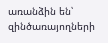առանձին են՝ զինծառայողների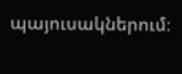պայուսակներում։